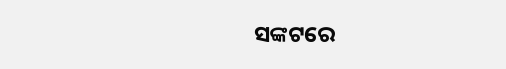ସଙ୍କଟରେ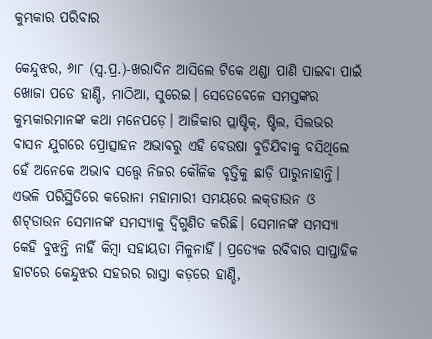କୁମ୍ଭକାର ପରିବାର

କେନ୍ଦୁଝର, ୬ା୮ (ସ୍ବ.ପ୍ର.)-ଖରାଦିନ ଆସିଲେ ଟିକେ ଥଣ୍ଡା ପାଣି ପାଇବା ପାଇଁ ଖୋଜା ପଡେ ହାଣ୍ଡି, ମାଠିଆ, ସୁରେଇ। ସେତେବେଳେ ସମସ୍ତଙ୍କର କୁମ୍ଭକାରମାନଙ୍କ କଥା ମନେପଡ଼େ। ଆଜିକାର ପ୍ଲାଷ୍ଟିକ୍‌, ଷ୍ଟିଲ, ସିଲଭର ବାସନ ଯୁଗରେ ପ୍ରୋତ୍ସାହନ ଅଭାବରୁ ଏହି ବେଉଷା ବୁଡିଯିବାକୁ ବସିଥିଲେ ହେଁ ଅନେକେ ଅଭାବ ସତ୍ତ୍ୱେ ନିଜର କୌଳିକ ବୃତ୍ତିକୁ ଛାଡ଼ି ପାରୁନାହାନ୍ତି। ଏଭଳି ପରିସ୍ଥିତିରେ କରୋନା ମହାମାରୀ ସମୟରେ ଲକ୍‌ଡାଉନ ଓ ଶଟ୍‌ଡାଉନ ସେମାନଙ୍କ ସମସ୍ୟାକୁ ଦ୍ୱିଗୁଣିତ କରିଛି। ସେମାନଙ୍କ ସମସ୍ୟା କେହି ବୁଝନ୍ତି ନାହିଁ କିମ୍ବା ସହାୟତା ମିଳୁନାହିଁ। ପ୍ରତ୍ୟେକ ରବିବାର ସାପ୍ତାହିକ ହାଟରେ କେନ୍ଦୁଝର ସହରର ରାସ୍ତା କଡ଼ରେ ହାଣ୍ଡି,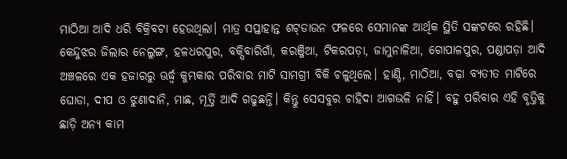ମାଠିଆ ଆଦି ଧରି ବିକ୍ରିବଟା ହେଉଥିଲା। ମାତ୍ର ସପ୍ତାହାନ୍ତ ଶଟ୍‌ଡାଉନ ଫଳରେ ସେମାନଙ୍କ ଆର୍ଥିକ ସ୍ଥିତି ସଙ୍କଟରେ ରହିଛି।
କେନ୍ଦୁଝର ଜିଲାର ନେଲୁଙ୍ଗ, ହଳଧରପୁର, ବକ୍ସିବାରିଗାଁ, କରଞ୍ଜିଆ, ଟିକରପଡ଼ା, ଜାମୁନାଳିଆ, ଗୋପାଳପୁର, ପଣ୍ଡାପଡ଼ା ଆଦି ଅଞ୍ଚଳରେ ଏକ ହଜାରରୁ ଊର୍ଦ୍ଧ୍ୱ କୁମ୍ଭକାର ପରିବାର ମାଟି ସାମଗ୍ରୀ ବିକି ଚଳୁଥିଲେ। ହାଣ୍ଡି, ମାଠିଆ, ବଢ଼ା ବ୍ୟତୀତ ମାଟିରେ ଘୋଡା, ଦୀପ ଓ ଝୁଣାଦାନି, ମାଛ, ମୂର୍ତ୍ତି ଆଦି ଗଢୁଛନ୍ତି। କିନ୍ତୁ ସେସବୁର ଚାହିଦା ଆଗଭଳି ନାହିଁ। ବହୁ ପରିବାର ଏହି ବୃତ୍ତିକୁ ଛାଡ଼ି ଅନ୍ୟ କାମ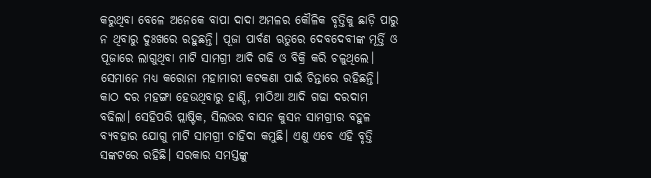କରୁଥିବା ବେଳେ ଅନେକେ ବାପା ଦାଦା ଅମଳର କୌଳିକ ବୃତ୍ତିକୁ ଛାଡ଼ି ପାରୁ ନ ଥିବାରୁ ଦୁଃଖରେ ରହୁଛନ୍ତି। ପୂଜା ପାର୍ବଣ ଋତୁରେ ଦେବଦେବୀଙ୍କ ମୂର୍ତ୍ତି ଓ ପୂଜାରେ ଲାଗୁଥିବା ମାଟି ସାମଗ୍ରୀ ଆଦି ଗଢି ଓ ବିକ୍ରି କରି ଚଳୁଥିଲେ। ସେମାନେ ମଧ୍ୟ କରୋନା ମହାମାରୀ କଟକଣା ପାଇଁ ଚିନ୍ତାରେ ରହିଛନ୍ତି। କାଠ ଦର ମହଙ୍ଗା ହେଉଥିବାରୁ ହାଣ୍ଡି, ମାଠିଆ ଆଦି ଗଢା ଦରଦାମ ବଢିଲା। ସେହିପରି ପ୍ଲାଷ୍ଟିକ, ସିଲଭର ବାସନ କୁସନ ସାମଗ୍ରୀର ବହୁଳ ବ୍ୟବହାର ଯୋଗୁ ମାଟି ସାମଗ୍ରୀ ଚାହିଦା କମୁଛି। ଏଣୁ ଏବେ ଏହି ବୃତ୍ତି ସଙ୍କଟରେ ରହିଛି। ସରକାର ସମସ୍ତଙ୍କୁ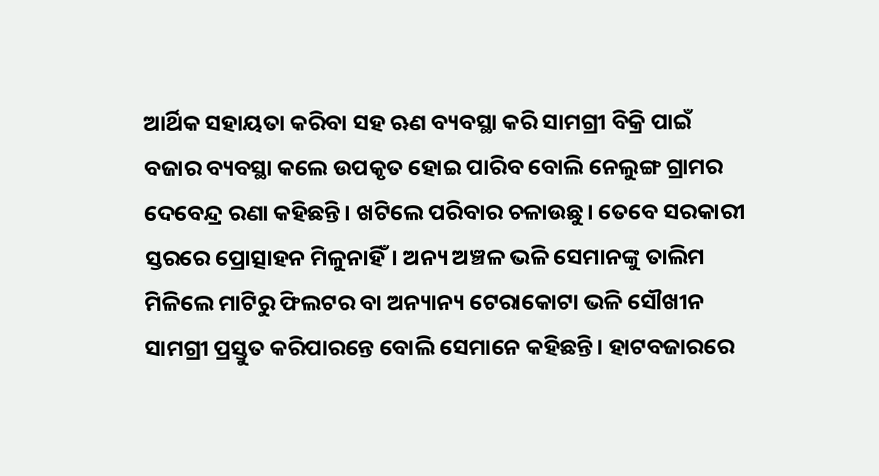ଆର୍ଥିକ ସହାୟତା କରିବା ସହ ଋଣ ବ୍ୟବସ୍ଥା କରି ସାମଗ୍ରୀ ବିକ୍ରି ପାଇଁ ବଜାର ବ୍ୟବସ୍ଥା କଲେ ଉପକୃତ ହୋଇ ପାରିବ ବୋଲି ନେଲୁଙ୍ଗ ଗ୍ରାମର ଦେବେନ୍ଦ୍ର ରଣା କହିଛନ୍ତି। ଖଟିଲେ ପରିବାର ଚଳାଉଛୁ। ତେବେ ସରକାରୀ ସ୍ତରରେ ପ୍ରୋତ୍ସାହନ ମିଳୁନାହିଁ। ଅନ୍ୟ ଅଞ୍ଚଳ ଭଳି ସେମାନଙ୍କୁ ତାଲିମ ମିଳିଲେ ମାଟିରୁ ଫିଲଟର ବା ଅନ୍ୟାନ୍ୟ ଟେରାକୋଟା ଭଳି ସୌଖୀନ ସାମଗ୍ରୀ ପ୍ରସ୍ତୁତ କରିପାରନ୍ତେ ବୋଲି ସେମାନେ କହିଛନ୍ତି। ହାଟବଜାରରେ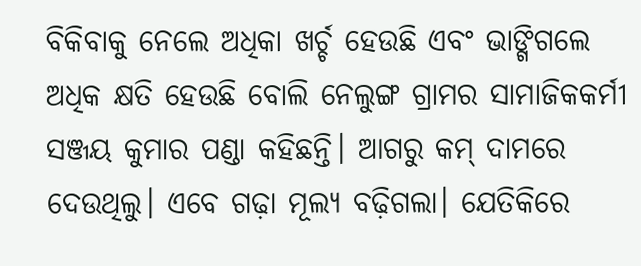ବିକିବାକୁ ନେଲେ ଅଧିକା ଖର୍ଚ୍ଚ ହେଉଛି ଏବଂ ଭାଙ୍ଗିଗଲେ ଅଧିକ କ୍ଷତି ହେଉଛି ବୋଲି ନେଲୁଙ୍ଗ ଗ୍ରାମର ସାମାଜିକକର୍ମୀ ସଞ୍ଜୟ କୁମାର ପଣ୍ଡା କହିଛନ୍ତି। ଆଗରୁ କମ୍‌ ଦାମରେ ଦେଉଥିଲୁ। ଏବେ ଗଢ଼ା ମୂଲ୍ୟ ବଢ଼ିଗଲା। ଯେତିକିରେ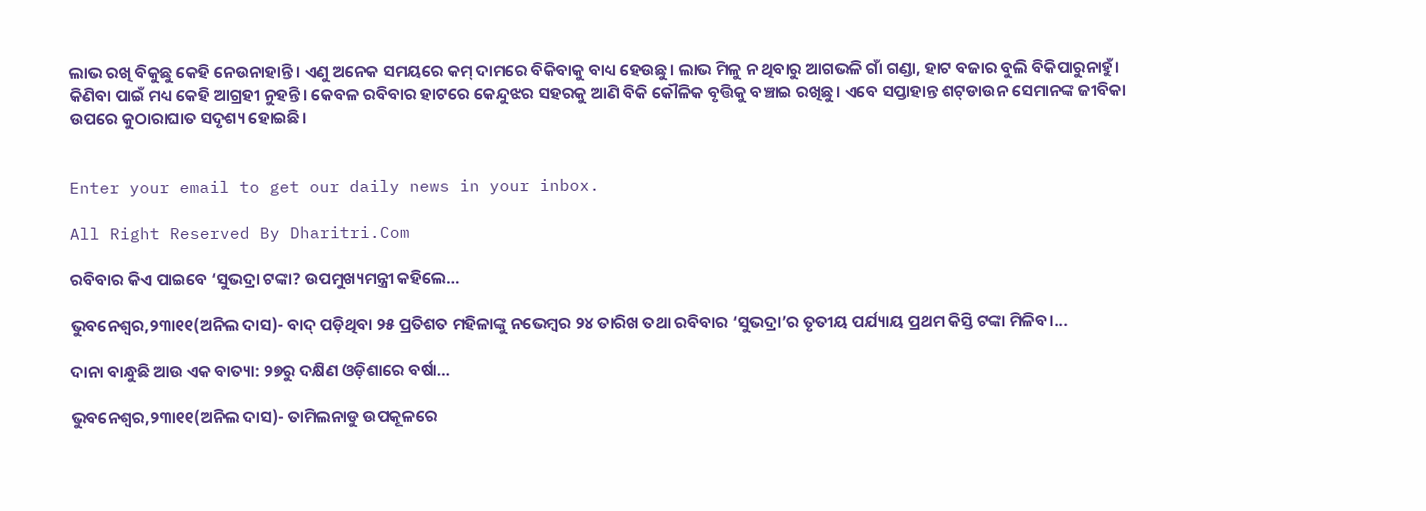ଲାଭ ରଖି ବିକୁଛୁ କେହି ନେଉନାହାନ୍ତି। ଏଣୁ ଅନେକ ସମୟରେ କମ୍‌ ଦାମରେ ବିକିବାକୁ ବାଧ୍ୟ ହେଉଛୁ। ଲାଭ ମିଳୁ ନ ଥିବାରୁ ଆଗଭଳି ଗାଁ ଗଣ୍ଡା, ହାଟ ବଜାର ବୁଲି ବିକିପାରୁନାହୁଁ। କିଣିବା ପାଇଁ ମଧ୍ୟ କେହି ଆଗ୍ରହୀ ନୁହନ୍ତି। କେବଳ ରବିବାର ହାଟରେ କେନ୍ଦୁଝର ସହରକୁ ଆଣି ବିକି କୌଳିକ ବୃତ୍ତିକୁ ବଞ୍ଚାଇ ରଖିଛୁ। ଏବେ ସପ୍ତାହାନ୍ତ ଶଟ୍‌ଡାଉନ ସେମାନଙ୍କ ଜୀବିକା ଉପରେ କୁଠାରାଘାତ ସଦୃଶ୍ୟ ହୋଇଛି।


Enter your email to get our daily news in your inbox.

All Right Reserved By Dharitri.Com

ରବିବାର କିଏ ପାଇବେ ‘ସୁଭଦ୍ରା ଟଙ୍କା? ଉପମୁଖ୍ୟମନ୍ତ୍ରୀ କହିଲେ…

ଭୁବନେଶ୍ୱର,୨୩ା୧୧(ଅନିଲ ଦାସ)- ବାଦ୍‌ ପଡ଼ିଥିବା ୨୫ ପ୍ରତିଶତ ମହିଳାଙ୍କୁ ନଭେମ୍ବର ୨୪ ତାରିଖ ତଥା ରବିବାର ‘ସୁଭଦ୍ରା’ର ତୃତୀୟ ପର୍ଯ୍ୟାୟ ପ୍ରଥମ କିସ୍ତି ଟଙ୍କା ମିଳିବ।...

ଦାନା ବାନ୍ଧୁଛି ଆଉ ଏକ ବାତ୍ୟା: ୨୭ରୁ ଦକ୍ଷିଣ ଓଡ଼ିଶାରେ ବର୍ଷା…

ଭୁବନେଶ୍ୱର,୨୩ା୧୧(ଅନିଲ ଦାସ)- ତାମିଲନାଡୁ ଉପକୂଳରେ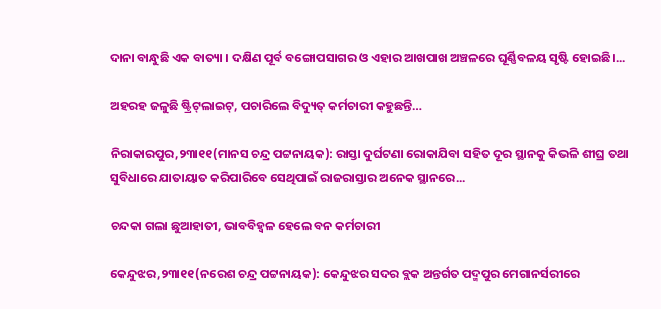ଦାନା ବାନ୍ଧୁଛି ଏକ ବାତ୍ୟା । ଦକ୍ଷିଣ ପୂର୍ବ ବଙ୍ଗୋପସାଗର ଓ ଏହାର ଆଖପାଖ ଅଞ୍ଚଳରେ ଘୂର୍ଣ୍ଣିବଳୟ ସୃଷ୍ଟି ହୋଇଛି।...

ଅହରହ ଜଳୁଛି ଷ୍ଟ୍ରିଟ୍‌ଲାଇଟ୍‌, ପଚାରିଲେ ବିଦ୍ୟୁତ୍‌ କର୍ମଚାରୀ କହୁଛନ୍ତି…

ନିରାକାରପୁର,୨୩ା୧୧(ମାନସ ଚନ୍ଦ୍ର ପଟ୍ଟନାୟକ): ରାସ୍ତା ଦୁର୍ଘଟଣା ରୋକାଯିବା ସହିତ ଦୂର ସ୍ଥାନକୁ କିଭଳି ଶୀଘ୍ର ତଥା ସୁବିଧାରେ ଯାତାୟାତ କରିପାରିବେ ସେଥିପାଇଁ ରାଜରାସ୍ତାର ଅନେକ ସ୍ଥାନରେ...

ଚନ୍ଦକା ଗଲା ଛୁଆହାତୀ, ଭାବବିହ୍ବଳ ହେଲେ ବନ କର୍ମଚାରୀ

କେନ୍ଦୁଝର,୨୩ା୧୧(ନରେଶ ଚନ୍ଦ୍ର ପଟ୍ଟନାୟକ): କେନ୍ଦୁଝର ସଦର ବ୍ଲକ ଅନ୍ତର୍ଗତ ପଦ୍ମପୁର ମେଗାନର୍ସରୀରେ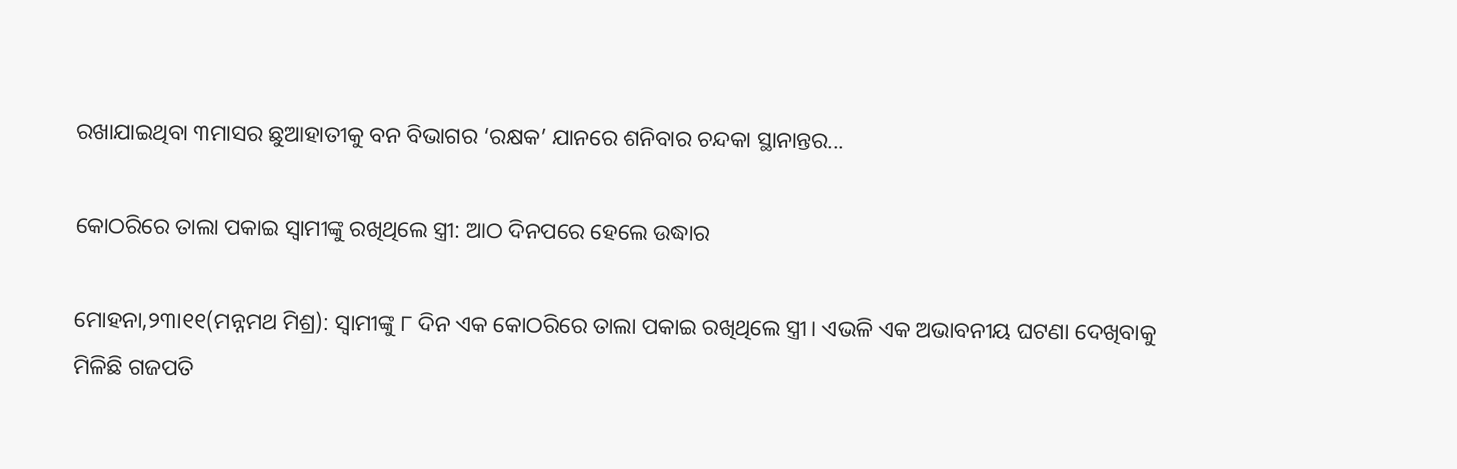ରଖାଯାଇଥିବା ୩ମାସର ଛୁଆହାତୀକୁ ବନ ବିଭାଗର ‘ରକ୍ଷକ’ ଯାନରେ ଶନିବାର ଚନ୍ଦକା ସ୍ଥାନାନ୍ତର...

କୋଠରିରେ ତାଲା ପକାଇ ସ୍ବାମୀଙ୍କୁ ରଖିଥିଲେ ସ୍ତ୍ରୀ: ଆଠ ଦିନପରେ ହେଲେ ଉଦ୍ଧାର

ମୋହନା,୨୩ା୧୧(ମନ୍ନମଥ ମିଶ୍ର): ସ୍ବାମୀଙ୍କୁ ୮ ଦିନ ଏକ କୋଠରିରେ ତାଲା ପକାଇ ରଖିଥିଲେ ସ୍ତ୍ରୀ। ଏଭଳି ଏକ ଅଭାବନୀୟ ଘଟଣା ଦେଖିବାକୁ ମିଳିଛି ଗଜପତି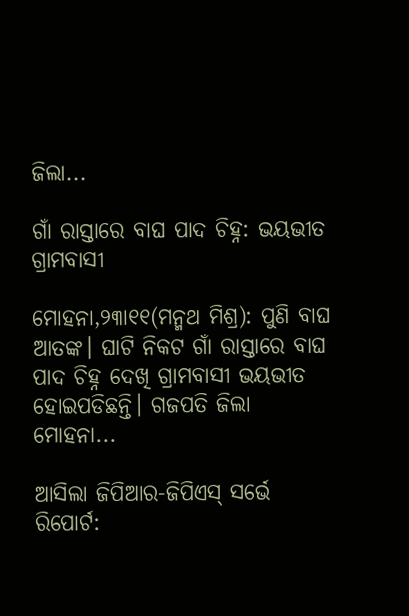ଜିଲା...

ଗାଁ ରାସ୍ତାରେ ବାଘ ପାଦ ଚିହ୍ନ: ଭୟଭୀତ ଗ୍ରାମବାସୀ

ମୋହନା,୨୩ା୧୧(ମନ୍ମଥ ମିଶ୍ର): ପୁଣି ବାଘ ଆତଙ୍କ। ଘାଟି ନିକଟ ଗାଁ ରାସ୍ତାରେ ବାଘ ପାଦ ଚିହ୍ନ ଦେଖି ଗ୍ରାମବାସୀ ଭୟଭୀତ ହୋଇପଡିଛନ୍ତି। ଗଜପତି ଜିଲା ମୋହନା...

ଆସିଲା ଜିପିଆର-ଜିପିଏସ୍‌ ସର୍ଭେ ରିପୋର୍ଟ: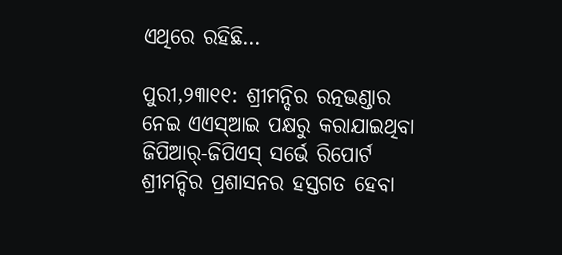ଏଥିରେ ରହିଛି…

ପୁରୀ,୨୩ା୧୧: ଶ୍ରୀମନ୍ଦିର ରତ୍ନଭଣ୍ଡାର ନେଇ ଏଏସ୍‌ଆଇ ପକ୍ଷରୁ କରାଯାଇଥିବା ଜିପିଆର୍‌-ଜିପିଏସ୍‌ ସର୍ଭେ ରିପୋର୍ଟ ଶ୍ରୀମନ୍ଦିର ପ୍ରଶାସନର ହସ୍ତଗତ ହେବା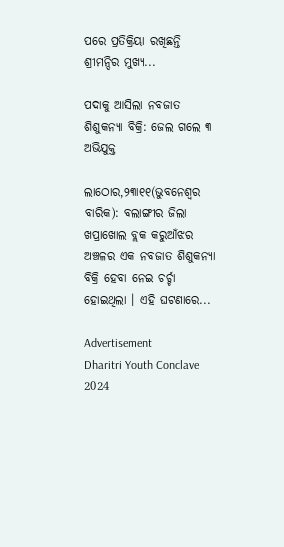ପରେ ପ୍ରତିକ୍ରିୟା ରଖିଛନ୍ତି ଶ୍ରୀମନ୍ଦିର ମୁଖ୍ୟ...

ପଦାକୁ ଆସିଲା ନବଜାତ ଶିଶୁକନ୍ୟା ବିକ୍ରି: ଜେଲ ଗଲେ ୩ ଅଭିଯୁକ୍ତ

ଲାଠୋର,୨୩ା୧୧(ଭୁବନେଶ୍ୱର ବାରିକ): ବଲାଙ୍ଗୀର ଜିଲା ଖପ୍ରାଖୋଲ ବ୍ଲକ କରୁଆଁଝର ଅଞ୍ଚଳର ଏକ ନବଜାତ ଶିଶୁକନ୍ୟା ବିକ୍ରି ହେବା ନେଇ ଚର୍ଚ୍ଚା ହୋଇଥିଲା । ଏହି ଘଟଣାରେ...

Advertisement
Dharitri Youth Conclave 2024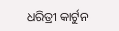ଧରିତ୍ରୀ କାର୍ଟୁନ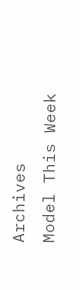Archives
Model This Week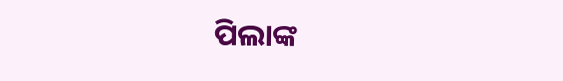ପିଲାଙ୍କ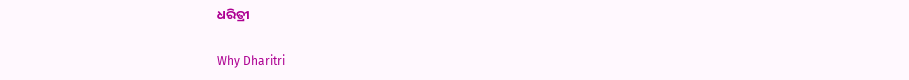ଧରିତ୍ରୀ

Why Dharitri